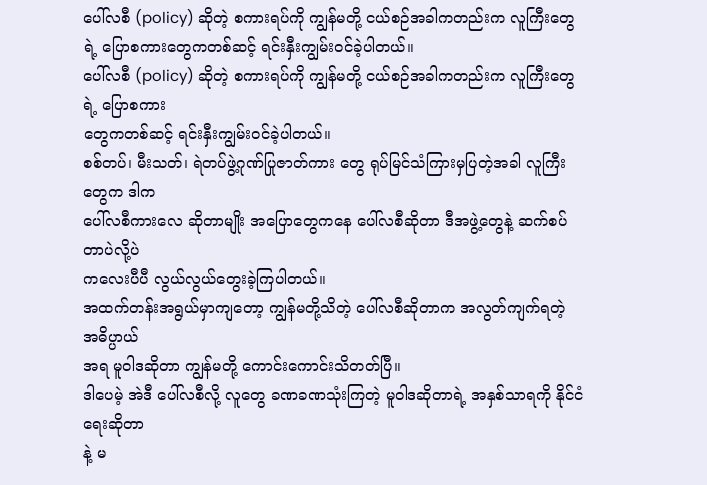ပေါ်လစီ (policy) ဆိုတဲ့ စကားရပ်ကို ကျွန်မတို့ ငယ်စဉ်အခါကတည်းက လူကြီးတွေရဲ့ ပြောစကားတွေကတစ်ဆင့် ရင်းနှီးကျွမ်းဝင်ခဲ့ပါတယ်။
ပေါ်လစီ (policy) ဆိုတဲ့ စကားရပ်ကို ကျွန်မတို့ ငယ်စဉ်အခါကတည်းက လူကြီးတွေရဲ့ ပြောစကား
တွေကတစ်ဆင့် ရင်းနှီးကျွမ်းဝင်ခဲ့ပါတယ်။
စစ်တပ်၊ မီးသတ်၊ ရဲတပ်ဖွဲ့ဂုဏ်ပြုဇာတ်ကား တွေ ရုပ်မြင်သံကြားမှပြတဲ့အခါ လူကြီးတွေက ဒါက
ပေါ်လစီကားလေ ဆိုတာမျိုး အပြောတွေကနေ ပေါ်လစီဆိုတာ ဒီအဖွဲ့တွေနဲ့ ဆက်စပ်တာပဲလို့ပဲ
ကလေးပီပီ လွယ်လွယ်တွေးခဲ့ကြပါတယ်။
အထက်တန်းအရွယ်မှာကျတော့ ကျွန်မတို့သိတဲ့ ပေါ်လစီဆိုတာက အလွတ်ကျက်ရတဲ့ အဓိပ္ပာယ်
အရ မူဝါဒဆိုတာ ကျွန်မတို့ ကောင်းကောင်းသိတတ်ပြီ။
ဒါပေမဲ့ အဲဒီ ပေါ်လစီလို့ လူတွေ ခဏခဏသုံးကြတဲ့ မူဝါဒဆိုတာရဲ့ အနှစ်သာရကို နိုင်ငံရေးဆိုတာ
နဲ့ မ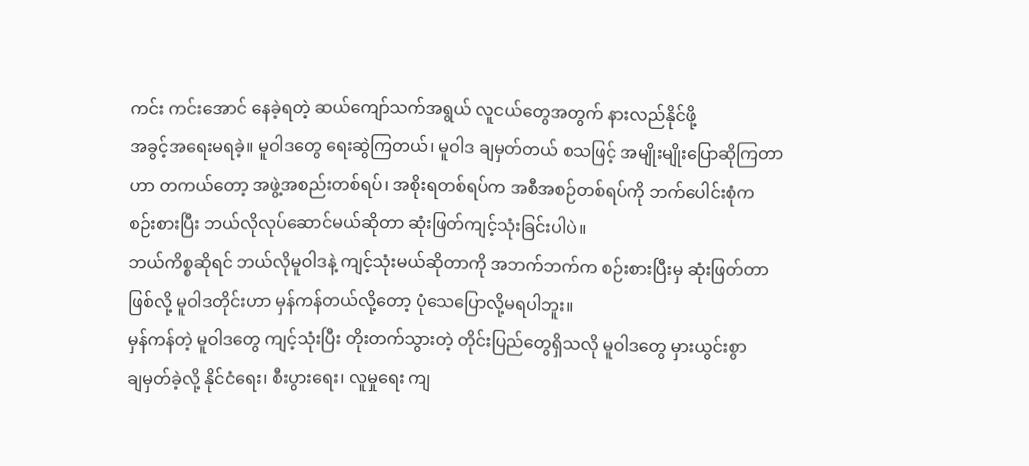ကင်း ကင်းအောင် နေခဲ့ရတဲ့ ဆယ်ကျော်သက်အရွယ် လူငယ်တွေအတွက် နားလည်နိုင်ဖို့
အခွင့်အရေးမရခဲ့။ မူဝါဒတွေ ရေးဆွဲကြတယ်၊ မူဝါဒ ချမှတ်တယ် စသဖြင့် အမျိုးမျိုးပြောဆိုကြတာ
ဟာ တကယ်တော့ အဖွဲ့အစည်းတစ်ရပ်၊ အစိုးရတစ်ရပ်က အစီအစဉ်တစ်ရပ်ကို ဘက်ပေါင်းစုံက
စဉ်းစားပြီး ဘယ်လိုလုပ်ဆောင်မယ်ဆိုတာ ဆုံးဖြတ်ကျင့်သုံးခြင်းပါပဲ။
ဘယ်ကိစ္စဆိုရင် ဘယ်လိုမူဝါဒနဲ့ ကျင့်သုံးမယ်ဆိုတာကို အဘက်ဘက်က စဉ်းစားပြီးမှ ဆုံးဖြတ်တာ
ဖြစ်လို့ မူဝါဒတိုင်းဟာ မှန်ကန်တယ်လို့တော့ ပုံသေပြောလို့မရပါဘူး။
မှန်ကန်တဲ့ မူဝါဒတွေ ကျင့်သုံးပြီး တိုးတက်သွားတဲ့ တိုင်းပြည်တွေရှိသလို မူဝါဒတွေ မှားယွင်းစွာ
ချမှတ်ခဲ့လို့ နိုင်ငံရေး၊ စီးပွားရေး၊ လူမှုရေး ကျ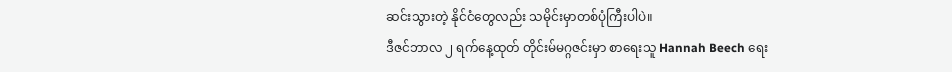ဆင်းသွားတဲ့ နိုင်ငံတွေလည်း သမိုင်းမှာတစ်ပုံကြီးပါပဲ။
ဒီဇင်ဘာလ ၂ ရက်နေ့ထုတ် တိုင်းမ်မဂ္ဂဇင်းမှာ စာရေးသူ Hannah Beech ရေး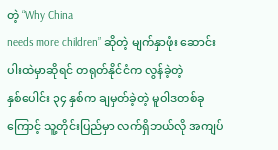တဲ့ “Why China
needs more children” ဆိုတဲ့ မျက်နှာဖုံး ဆောင်းပါးထဲမှာဆိုရင် တရုတ်နိုင်ငံက လွန်ခဲ့တဲ့
နှစ်ပေါင်း ၃၄ နှစ်က ချမှတ်ခဲ့တဲ့ မူဝါဒတစ်ခုကြောင့် သူ့တိုင်းပြည်မှာ လက်ရှိဘယ်လို အကျပ်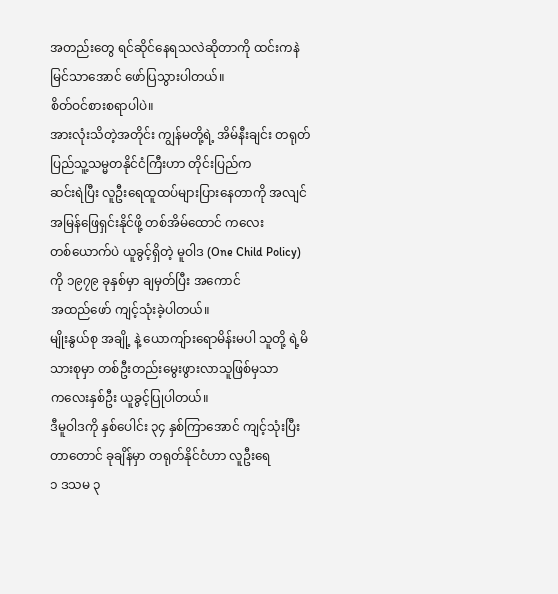အတည်းတွေ ရင်ဆိုင်နေရသလဲဆိုတာကို ထင်းကနဲမြင်သာအောင် ဖော်ပြသွားပါတယ်။
စိတ်ဝင်စားစရာပါပဲ။
အားလုံးသိတဲ့အတိုင်း ကျွန်မတို့ရဲ့ အိမ်နီးချင်း တရုတ်ပြည်သူ့သမ္မတနိုင်ငံကြီးဟာ တိုင်းပြည်က
ဆင်းရဲပြီး လူဦးရေထူထပ်များပြားနေတာကို အလျင်အမြန်ဖြေရှင်းနိုင်ဖို့ တစ်အိမ်ထောင် ကလေး
တစ်ယောက်ပဲ ယူခွင့်ရှိတဲ့ မူဝါဒ (One Child Policy) ကို ၁၉၇၉ ခုနှစ်မှာ ချမှတ်ပြီး အကောင်
အထည်ဖော် ကျင့်သုံးခဲ့ပါတယ်။
မျိုးနွယ်စု အချို့ နဲ့ ယောကျ်ားရောမိန်းမပါ သူတို့ ရဲ့မိသားစုမှာ တစ်ဦးတည်းမွေးဖွားလာသူဖြစ်မှသာ
ကလေးနှစ်ဦး ယူခွင့်ပြုပါတယ်။
ဒီမူဝါဒကို နှစ်ပေါင်း ၃၄ နှစ်ကြာအောင် ကျင့်သုံးပြီးတာတောင် ခုချိန်မှာ တရုတ်နိုင်ငံဟာ လူဦးရေ
၁ ဒသမ ၃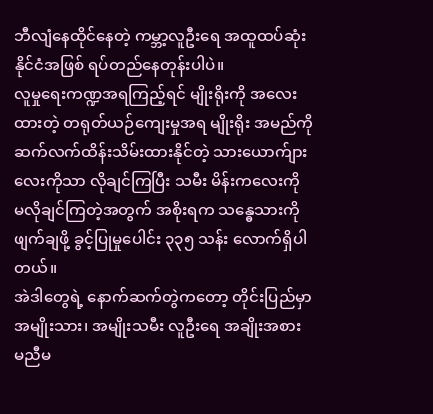ဘီလျံနေထိုင်နေတဲ့ ကမ္ဘာ့လူဦးရေ အထူထပ်ဆုံးနိုင်ငံအဖြစ် ရပ်တည်နေတုန်းပါပဲ။
လူမှုရေးကဏ္ဍအရကြည့်ရင် မျိုးရိုးကို အလေးထားတဲ့ တရုတ်ယဉ်ကျေးမှုအရ မျိုးရိုး အမည်ကို
ဆက်လက်ထိန်းသိမ်းထားနိုင်တဲ့ သားယောက်ျားလေးကိုသာ လိုချင်ကြပြီး သမီး မိန်းကလေးကို
မလိုချင်ကြတဲ့အတွက် အစိုးရက သန္ဓေသားကို ဖျက်ချဖို့ ခွင့်ပြုမှုပေါင်း ၃၃၅ သန်း လောက်ရှိပါ
တယ်။
အဲဒါတွေရဲ့ နောက်ဆက်တွဲကတော့ တိုင်းပြည်မှာ အမျိုးသား၊ အမျိုးသမီး လူဦးရေ အချိုးအစား
မညီမ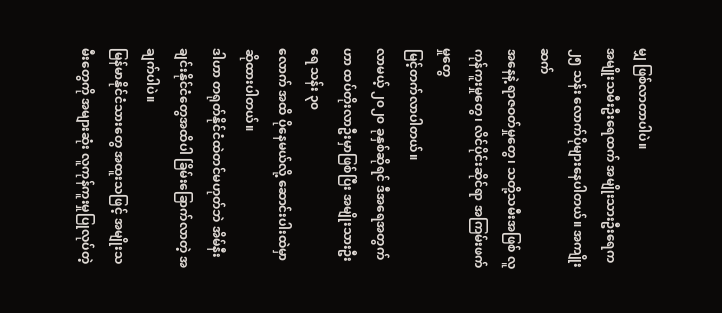မျှ ဖြစ်လာတာပါပဲ။
အမျိုးသမီးဦးရေထက် အမျိုးသားဦးရေက ၂၅ သန်း လောက်ပိုများနေပါတယ်။ အကျိုးဆက်
အနေနဲ့ ရာဇဝတ်မှုတွေ၊ သတို့သမီးအဖြစ် လူကုန်ကူးမှုတွေ၊ လိင်ပိုင်းဆိုင်ရာ အကြမ်းဖက်မှုတွေ
မြင့်တက်လာပါတယ်။
လာမယ့် ၂၀၂၀ ခုနှစ်ဆိုရင် ဒီအရေအတွက်ဟာ ထပ်တိုးလာဦးမှာဖြစ်ပြီး အမျိုးသားဦးရေ သန်း ၃၀
လောက် အထိ ပိုနေမယ်လို့ ဆောင်းပါးထဲမှာဆိုထားပါတယ်။
ဒါဟာ တရုတ်နိုင်ငံထဲတင်မဟုတ်ဘဲ အိမ်နီးချင်းနိုင်ငံတွေအထိပါ ခြိမ်းခြောက်လာတဲ့ အချက်ပါပဲ။
မြန်မာနိုင်ငံသားတွေ အထူးသဖြင့် အမျိုးသမီးတွေကို အများဆုံး လူကုန်ကူးမှုပြုလုပ်တဲ့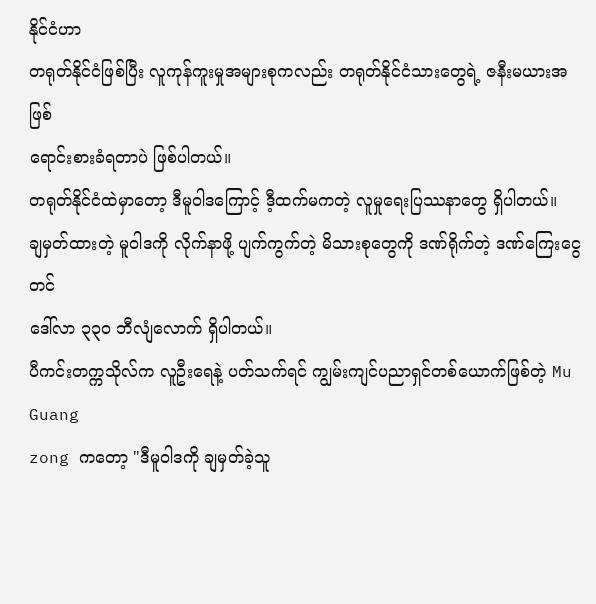နိုင်ငံဟာ
တရုတ်နိုင်ငံဖြစ်ပြီး လူကုန်ကူးမှုအများစုကလည်း တရုတ်နိုင်ငံသားတွေရဲ့ ဇနီးမယားအဖြစ်
ရောင်းစားခံရတာပဲ ဖြစ်ပါတယ်။
တရုတ်နိုင်ငံထဲမှာတော့ ဒီမူဝါဒကြောင့် ဒီ့ထက်မကတဲ့ လူမှုရေးပြဿနာတွေ ရှိပါတယ်။
ချမှတ်ထားတဲ့ မူဝါဒကို လိုက်နာဖို့ ပျက်ကွက်တဲ့ မိသားစုတွေကို ဒဏ်ရိုက်တဲ့ ဒဏ်ကြေးငွေတင်
ဒေါ်လာ ၃၃၀ ဘီလျံလောက် ရှိပါတယ်။
ပီကင်းတက္ကသိုလ်က လူဦးရေနဲ့ ပတ်သက်ရင် ကျွမ်းကျင်ပညာရှင်တစ်ယောက်ဖြစ်တဲ့ Mu Guang
zong ကတော့ "ဒီမူဝါဒကို ချမှတ်ခဲ့သူ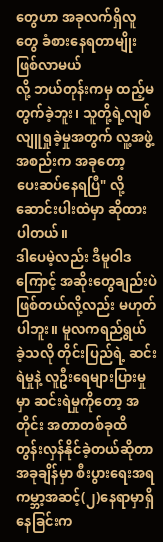တွေဟာ အခုလက်ရှိလူတွေ ခံစားနေရတာမျိုး ဖြစ်လာမယ်
လို့ ဘယ်တုန်းကမှ ထည့်မတွက်ခဲ့ဘူး၊ သူတို့ရဲ့လျစ်လျူရှုခဲ့မှုအတွက် လူ့အဖွဲ့အစည်းက အခုတော့
ပေးဆပ်နေရပြီ" လို့ ဆောင်းပါးထဲမှာ ဆိုထားပါတယ်။
ဒါပေမဲ့လည်း ဒီမူဝါဒကြောင့် အဆိုးတွေချည်းပဲ ဖြစ်တယ်လို့လည်း မဟုတ်ပါဘူး။ မူလကရည်ရွယ်
ခဲ့သလို တိုင်းပြည်ရဲ့ ဆင်းရဲမှုနဲ့ လူဦးရေများပြားမှုမှာ ဆင်းရဲမှုကိုတော့ အတိုင်း အတာတစ်ခုထိ
တွန်းလှန်နိုင်ခဲ့တယ်ဆိုတာ အခုချိန်မှာ စီးပွားရေးအရ ကမ္ဘာ့အဆင့်(၂)နေရာမှာရှိနေခြင်းက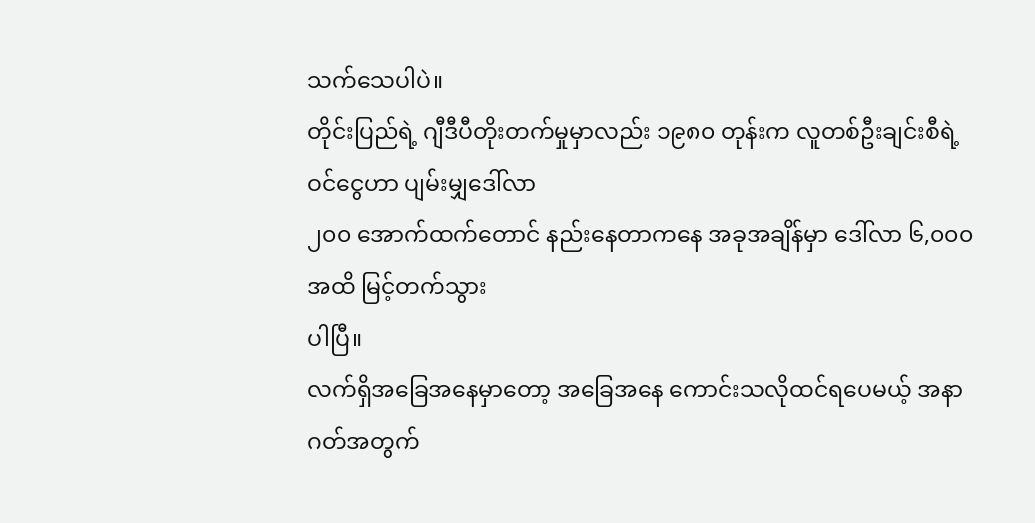သက်သေပါပဲ။
တိုင်းပြည်ရဲ့ ဂျီဒီပီတိုးတက်မှုမှာလည်း ၁၉၈၀ တုန်းက လူတစ်ဦးချင်းစီရဲ့ဝင်ငွေဟာ ပျမ်းမျှဒေါ်လာ
၂၀၀ အောက်ထက်တောင် နည်းနေတာကနေ အခုအချိန်မှာ ဒေါ်လာ ၆,၀၀၀ အထိ မြင့်တက်သွား
ပါပြီ။
လက်ရှိအခြေအနေမှာတော့ အခြေအနေ ကောင်းသလိုထင်ရပေမယ့် အနာဂတ်အတွက်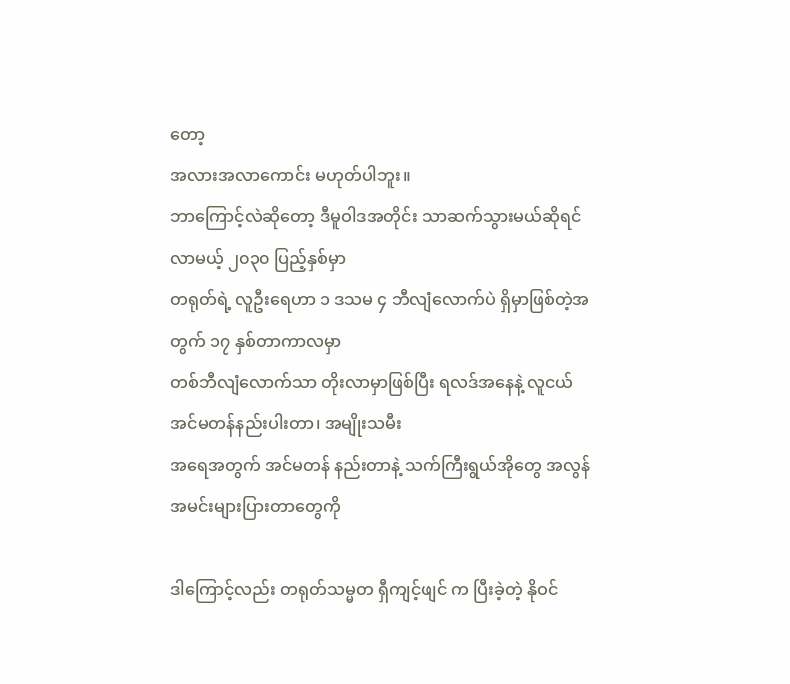တော့
အလားအလာကောင်း မဟုတ်ပါဘူး။
ဘာကြောင့်လဲဆိုတော့ ဒီမူဝါဒအတိုင်း သာဆက်သွားမယ်ဆိုရင် လာမယ့် ၂၀၃၀ ပြည့်နှစ်မှာ
တရုတ်ရဲ့ လူဦးရေဟာ ၁ ဒသမ ၄ ဘီလျံလောက်ပဲ ရှိမှာဖြစ်တဲ့အတွက် ၁၇ နှစ်တာကာလမှာ
တစ်ဘီလျံလောက်သာ တိုးလာမှာဖြစ်ပြီး ရလဒ်အနေနဲ့ လူငယ် အင်မတန်နည်းပါးတာ၊ အမျိုးသမီး
အရေအတွက် အင်မတန် နည်းတာနဲ့ သက်ကြီးရွယ်အိုတွေ အလွန်အမင်းများပြားတာတွေကို

ဒါကြောင့်လည်း တရုတ်သမ္မတ ရှီကျင့်ဖျင် က ပြီးခဲ့တဲ့ နိုဝင်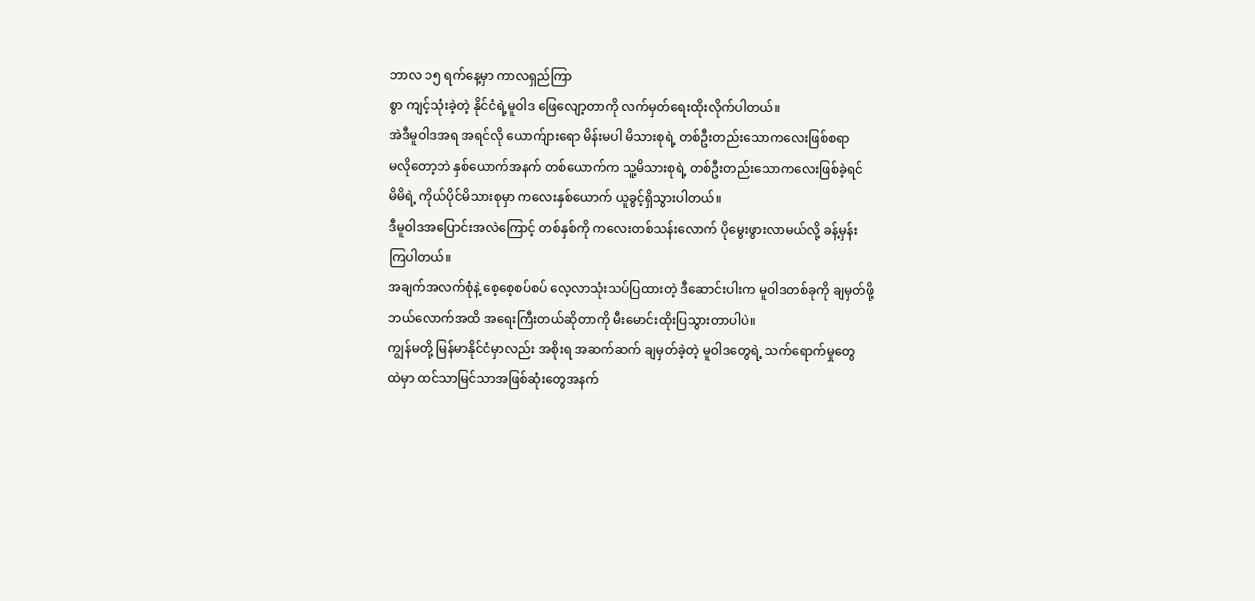ဘာလ ၁၅ ရက်နေ့မှာ ကာလရှည်ကြာ
စွာ ကျင့်သုံးခဲ့တဲ့ နိုင်ငံရဲ့မူဝါဒ ဖြေလျော့တာကို လက်မှတ်ရေးထိုးလိုက်ပါတယ်။
အဲဒီမူဝါဒအရ အရင်လို ယောက်ျားရော မိန်းမပါ မိသားစုရဲ့ တစ်ဦးတည်းသောကလေးဖြစ်စရာ
မလိုတော့ဘဲ နှစ်ယောက်အနက် တစ်ယောက်က သူ့မိသားစုရဲ့ တစ်ဦးတည်းသောကလေးဖြစ်ခဲ့ရင်
မိမိရဲ့ ကိုယ်ပိုင်မိသားစုမှာ ကလေးနှစ်ယောက် ယူခွင့်ရှိသွားပါတယ်။
ဒီမူဝါဒအပြောင်းအလဲကြောင့် တစ်နှစ်ကို ကလေးတစ်သန်းလောက် ပိုမွေးဖွားလာမယ်လို့ ခန့်မှန်း
ကြပါတယ်။
အချက်အလက်စုံနဲ့ စေ့စေ့စပ်စပ် လေ့လာသုံးသပ်ပြထားတဲ့ ဒီဆောင်းပါးက မူဝါဒတစ်ခုကို ချမှတ်ဖို့
ဘယ်လောက်အထိ အရေးကြီးတယ်ဆိုတာကို မီးမောင်းထိုးပြသွားတာပါပဲ။
ကျွန်မတို့ မြန်မာနိုင်ငံမှာလည်း အစိုးရ အဆက်ဆက် ချမှတ်ခဲ့တဲ့ မူဝါဒတွေရဲ့ သက်ရောက်မှုတွေ
ထဲမှာ ထင်သာမြင်သာအဖြစ်ဆုံးတွေအနက်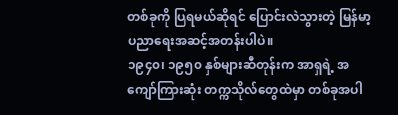တစ်ခုကို ပြရမယ်ဆိုရင် ပြောင်းလဲသွားတဲ့ မြန်မာ့
ပညာရေးအဆင့်အတန်းပါပဲ။
၁၉၄၀၊ ၁၉၅၀ နှစ်များဆီတုန်းက အာရှရဲ့ အကျော်ကြားဆုံး တက္ကသိုလ်တွေထဲမှာ တစ်ခုအပါ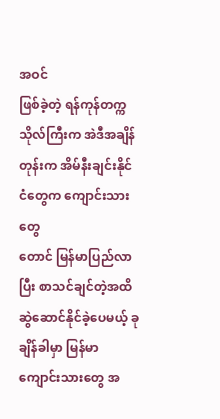အဝင်
ဖြစ်ခဲ့တဲ့ ရန်ကုန်တက္ကသိုလ်ကြီးက အဲဒီအချိန်တုန်းက အိမ်နီးချင်းနိုင်ငံတွေက ကျောင်းသားတွေ
တောင် မြန်မာပြည်လာပြီး စာသင်ချင်တဲ့အထိ ဆွဲဆောင်နိုင်ခဲ့ပေမယ့် ခုချိန်ခါမှာ မြန်မာ
ကျောင်းသားတွေ အ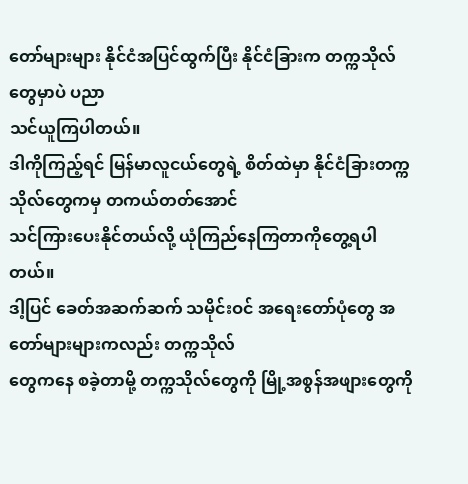တော်များများ နိုင်ငံအပြင်ထွက်ပြီး နိုင်ငံခြားက တက္ကသိုလ်တွေမှာပဲ ပညာ
သင်ယူကြပါတယ်။
ဒါကိုကြည့်ရင် မြန်မာလူငယ်တွေရဲ့ စိတ်ထဲမှာ နိုင်ငံခြားတက္ကသိုလ်တွေကမှ တကယ်တတ်အောင်
သင်ကြားပေးနိုင်တယ်လို့ ယုံကြည်နေကြတာကိုတွေ့ရပါတယ်။
ဒါ့ပြင် ခေတ်အဆက်ဆက် သမိုင်းဝင် အရေးတော်ပုံတွေ အတော်များများကလည်း တက္ကသိုလ်
တွေကနေ စခဲ့တာမို့ တက္ကသိုလ်တွေကို မြို့အစွန်အဖျားတွေကို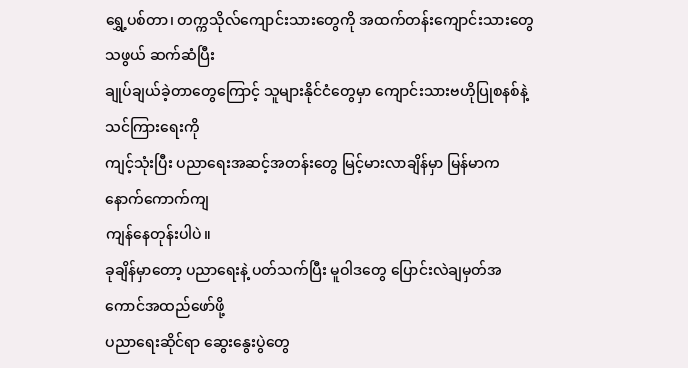ရွှေ့ပစ်တာ၊ တက္ကသိုလ်ကျောင်းသားတွေကို အထက်တန်းကျောင်းသားတွေသဖွယ် ဆက်ဆံပြီး
ချုပ်ချယ်ခဲ့တာတွေကြောင့် သူများနိုင်ငံတွေမှာ ကျောင်းသားဗဟိုပြုစနစ်နဲ့ သင်ကြားရေးကို
ကျင့်သုံးပြီး ပညာရေးအဆင့်အတန်းတွေ မြင့်မားလာချိန်မှာ မြန်မာက နောက်ကောက်ကျ
ကျန်နေတုန်းပါပဲ။
ခုချိန်မှာတော့ ပညာရေးနဲ့ ပတ်သက်ပြီး မူဝါဒတွေ ပြောင်းလဲချမှတ်အကောင်အထည်ဖော်ဖို့
ပညာရေးဆိုင်ရာ ဆွေးနွေးပွဲတွေ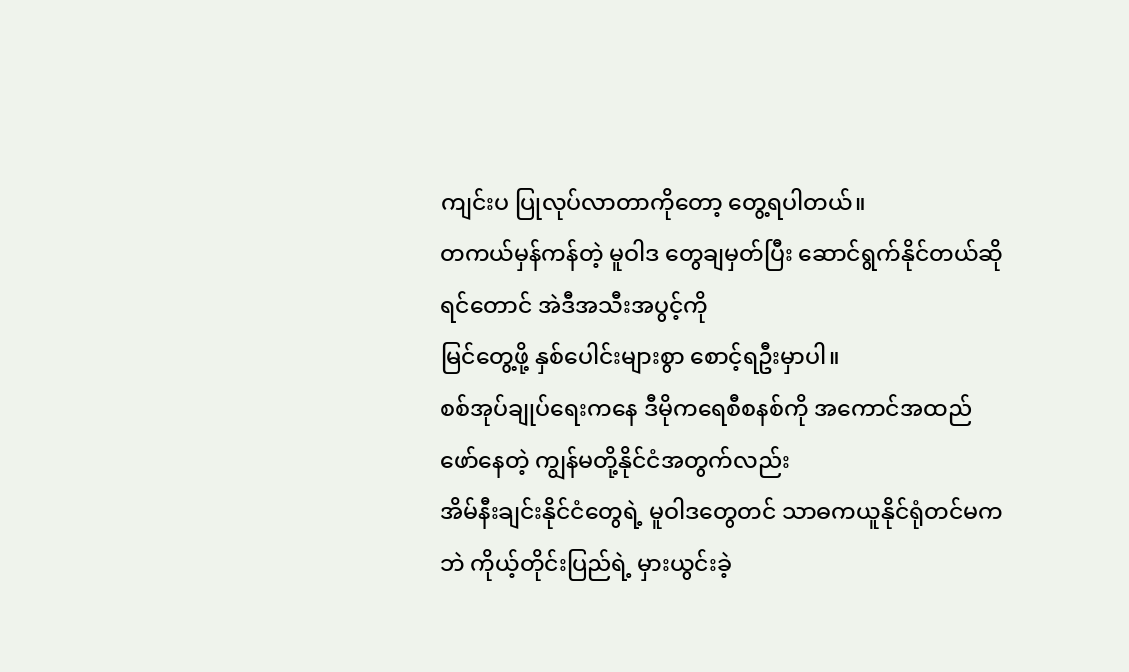ကျင်းပ ပြုလုပ်လာတာကိုတော့ တွေ့ရပါတယ်။
တကယ်မှန်ကန်တဲ့ မူဝါဒ တွေချမှတ်ပြီး ဆောင်ရွက်နိုင်တယ်ဆိုရင်တောင် အဲဒီအသီးအပွင့်ကို
မြင်တွေ့ဖို့ နှစ်ပေါင်းများစွာ စောင့်ရဦးမှာပါ။
စစ်အုပ်ချုပ်ရေးကနေ ဒီမိုကရေစီစနစ်ကို အကောင်အထည်ဖော်နေတဲ့ ကျွန်မတို့နိုင်ငံအတွက်လည်း
အိမ်နီးချင်းနိုင်ငံတွေရဲ့ မူဝါဒတွေတင် သာဓကယူနိုင်ရုံတင်မကဘဲ ကိုယ့်တိုင်းပြည်ရဲ့ မှားယွင်းခဲ့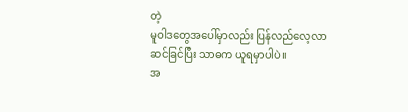တဲ့
မူဝါဒတွေအပေါ်မှာလည်း ပြန်လည်လေ့လာဆင်ခြင်ပြီး သာဓက ယူရမှာပါပဲ။
အ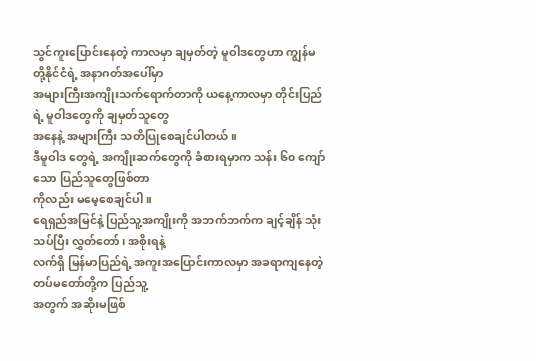သွင်ကူးပြောင်းနေတဲ့ ကာလမှာ ချမှတ်တဲ့ မူဝါဒတွေဟာ ကျွန်မတို့နိုင်ငံရဲ့ အနာဂတ်အပေါ်မှာ
အများကြီးအကျိုးသက်ရောက်တာကို ယနေ့ကာလမှာ တိုင်းပြည်ရဲ့ မူဝါဒတွေကို ချမှတ်သူတွေ
အနေနဲ့ အများကြီး သတိပြုစေချင်ပါတယ်။
ဒီမူဝါဒ တွေရဲ့ အကျိုးဆက်တွေကို ခံစားရမှာက သန်း ၆၀ ကျော်သော ပြည်သူတွေဖြစ်တာ
ကိုလည်း မမေ့စေချင်ပါ။
ရေရှည်အမြင်နဲ့ ပြည်သူ့အကျိုးကို အဘက်ဘက်က ချင့်ချိန် သုံးသပ်ပြီး လွှတ်တော်၊ အစိုးရနဲ့
လက်ရှိ မြန်မာပြည်ရဲ့ အကူးအပြောင်းကာလမှာ အခရာကျနေတဲ့ တပ်မတော်တို့က ပြည်သူ့
အတွက် အဆိုးမဖြစ်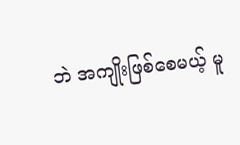ဘဲ အကျိုးဖြစ်စေမယ့် မူ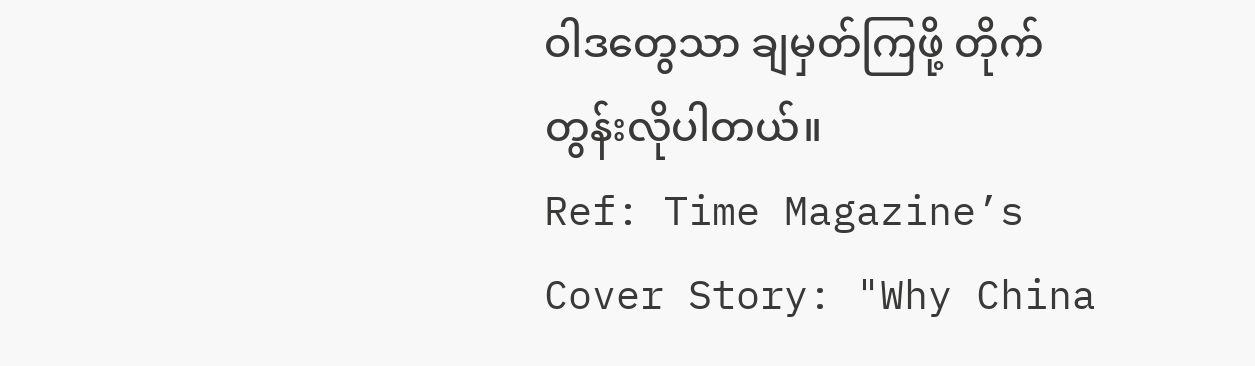ဝါဒတွေသာ ချမှတ်ကြဖို့ တိုက်တွန်းလိုပါတယ်။
Ref: Time Magazine’s Cover Story: "Why China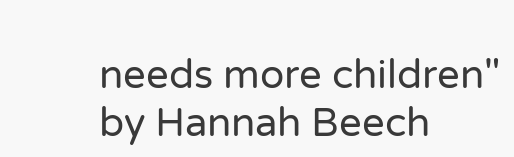needs more children"
by Hannah Beech